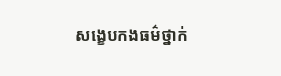សង្ខេបកងធម៌ថ្នាក់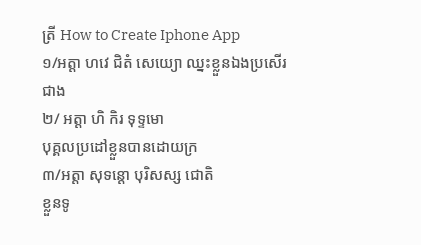ត្រី How to Create Iphone App
១/អត្តា ហវេ ជិតំ សេយ្យោ ឈ្នះខ្លួនឯងប្រសើរជាង
២/ អត្តា ហិ កិរ ទុទ្ទមោ
បុគ្គលប្រដៅខ្លួនបានដោយក្រ
៣/អត្តា សុទន្តោ បុរិសស្ស ជោតិ
ខ្លួនទូ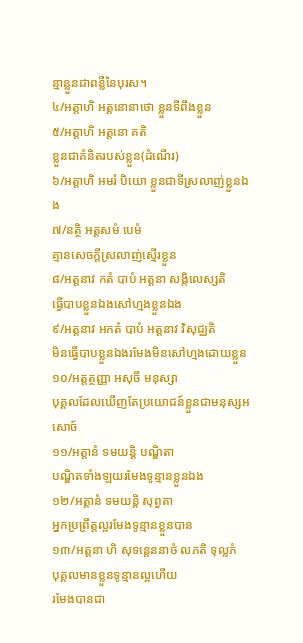ន្មាន្លួនជាពន្លឺនៃបុរស។
៤/អត្តាហិ អត្តនោនាថោ ខ្លួនទីពឹងខ្លួន
៥/អត្តាហិ អត្តនោ គតិ
ខ្លួនជាគំនិតរបស់ខ្លួន(ដំណើរ)
៦/អត្តាហិ អមរំ បិយោ ខ្លួនជាទីស្រលាញ់ខ្លួនឯង
៧/នត្ថិ អត្តសមំ បេមំ
គ្មានសេចក្តីស្រលាញ់ស្មើរខ្លួន
៨/អត្តនាវ កតំ បាបំ អត្តនា សង្កិលេស្សតិ
ធ្វើបាបខ្លួនឯងសៅហ្មងខ្លួនឯង
៩/អត្តនាវ អកតំ បាបំ អត្តនាវ វិសុជ្ឈតិ
មិនធ្វើបាបខ្លួនឯងរមែងមិនសៅហ្មងដោយខ្លួន
១០/អត្តត្ថញ្ញា អសុចី មនុស្សា
បុគ្គលដែលឃើញតែប្រយោជន៍ខ្លួនជាមនុស្សអសោច៍
១១/អត្តានំ ទមយន្តិ បណ្ឌិតា
បណ្ឌិតទាំងឡយរមែងទូន្មានខ្លួនឯង
១២/អត្តានំ ទមយន្តិ សុព្វតា
អ្នកប្រព្រឹត្តល្អរមែងទូន្មានខ្លួនបាន
១៣/អត្តនា ហិ សុទន្តេននាថំ លភតិ ទុល្លភំ
បុគ្គលមានខ្លួនទូន្មានល្អហើយ
រមែងបានជា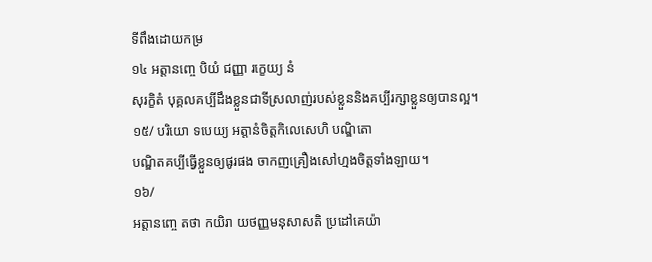ទីពឹងដោយកម្រ
១៤ អត្តានញ្ចេ បិយំ ជញ្ញា រក្ខេយ្យ នំ
សុរក្ខិតំ បុគ្គលគប្បីដឹងខ្លួនជាទីស្រលាញ់របស់ខ្លួននិងគប្បីរក្សាខ្លួនឲ្យបានល្អ។
១៥/ បរិយោ ទបេយ្យ អត្តានំចិត្តកិលេសេហិ បណ្ឌិតោ
បណ្ឌិតគប្បីធ្វើខ្លួនឲ្យផូរផង ចាកញគ្រឿងសៅហ្មងចិត្តទាំងឡាយ។
១៦/
អត្តានញ្ចេ តថា កយិរា យថញ្ញមនុសាសតិ ប្រដៅគេយ៉ា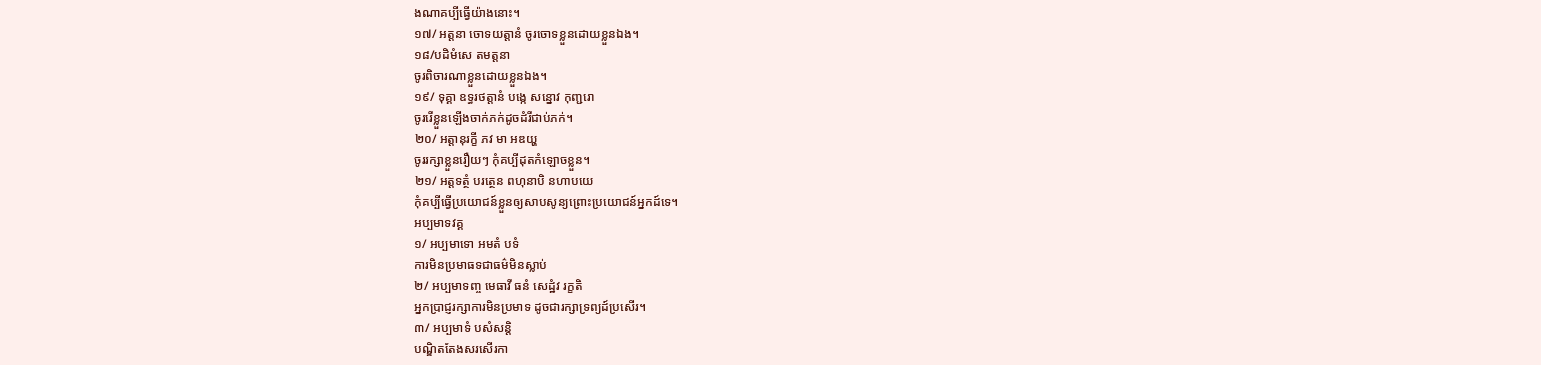ងណាគប្បីធ្វើយ៉ាងនោះ។
១៧/ អត្តនា ចោទយត្តានំ ចូរចោទខ្លួនដោយខ្លួនឯង។
១៨/បដិមំសេ តមត្តនា
ចូរពិចារណាខ្លួនដោយខ្លួនឯង។
១៩/ ទុគ្គា ឧទ្ធរថត្តានំ បង្កេ សន្នោវ កុញ្ជរោ
ចូររើខ្លួនឡើងចាក់ភក់ដូចដំរីជាប់ភក់។
២០/ អត្តានុរក្ខី ភវ មា អឌយ្ហ
ចូររក្សាខ្លួនរឿយៗ កុំគប្បីដុតកំឡោចខ្លួន។
២១/ អត្តទត្ថំ បរត្ថេន ពហុនាបិ នហាបយេ
កុំគប្បីធ្វើប្រយោជន៍ខ្លួនឲ្យសាបសូន្យព្រោះប្រយោជន៍អ្នកដ៍ទេ។
អប្បមាទវគ្គ
១/ អប្បមាទោ អមតំ បទំ
ការមិនប្រមាធទជាធម៌មិនស្លាប់
២/ អប្បមាទញ្ច មេធាវី ធនំ សេដ្ឋំវ រក្ខតិ
អ្នកប្រាជ្ញរក្សាការមិនប្រមាទ ដូចជារក្សាទ្រព្យដ៍ប្រសើរ។
៣/ អប្បមាទំ បសំសន្តិ
បណ្ឌិតតែងសរសើរកា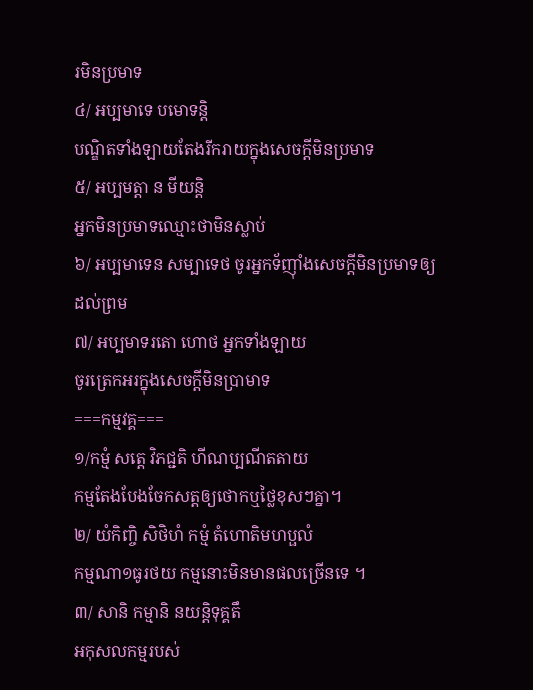រមិនប្រមាទ
៤/ អប្បមាទេ បមោទន្តិ
បណ្ឌិតទាំងឡាយតែងរីករាយក្នុងសេចក្តីមិនប្រមាទ
៥/ អប្បមត្តា ន មីយន្តិ
អ្នកមិនប្រមាទឈ្មោះថាមិនស្លាប់
៦/ អប្បមាទេន សម្បាទេថ ចូរអ្នកទ័ញ៉ាំងសេចក្តីមិនប្រមាទឲ្យដល់ព្រម
៧/ អប្បមាទរតោ ហោថ អ្នកទាំងឡាយ
ចូរត្រេកអរក្នុងសេចក្តីមិនប្រាមាទ
===កម្មវគ្គ===
១/កម្មំ សត្តេ វិភជ្ជតិ ហីណប្បណីតតាយ
កម្មតែងបែងចែកសត្តឲ្យថោកឬថ្លៃខុសៗគ្នា។
២/ យំកិញ្ចិ សិថិហំ កម្មំ តំហោតិមហប្ផលំ
កម្មណា១ធូរថយ កម្មនោះមិនមានផលច្រើនទេ ។
៣/ សានិ កម្មានិ នយន្តិទុគ្គតឹ
អកុសលកម្មរបស់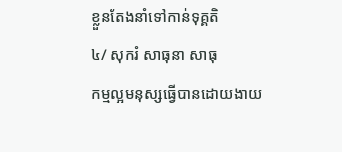ខ្លួនតែងនាំទៅកាន់ទុគ្គតិ
៤/ សុករំ សាធុនា សាធុ
កម្មល្អមនុស្សធ្វើបានដោយងាយ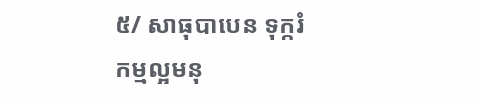៥/ សាធុបាបេន ទុក្ករំ
កម្មល្អមនុ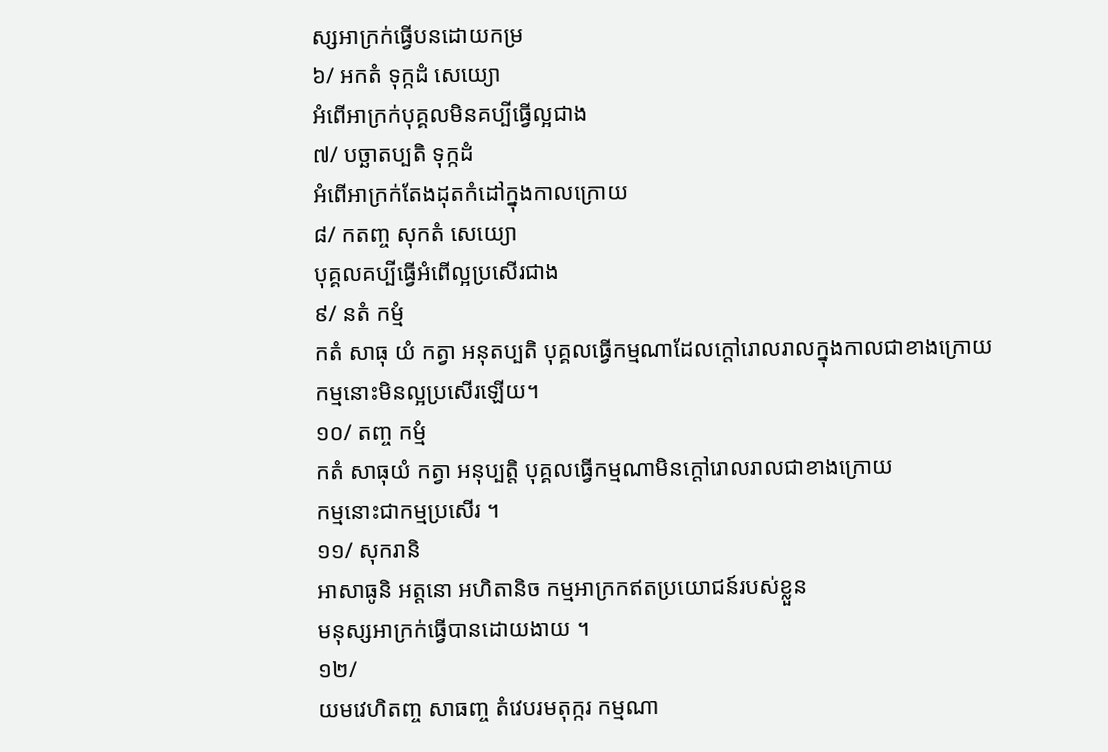ស្សអាក្រក់ធ្វើបនដោយកម្រ
៦/ អកតំ ទុក្កដំ សេយ្យោ
អំពើអាក្រក់បុគ្គលមិនគប្បីធ្វើល្អជាង
៧/ បច្ឆាតប្បតិ ទុក្កដំ
អំពើអាក្រក់តែងដុតកំដៅក្នុងកាលក្រោយ
៨/ កតញ្ច សុកតំ សេយ្យោ
បុគ្គលគប្បីធ្វើអំពើល្អប្រសើរជាង
៩/ នតំ កម្មំ
កតំ សាធុ យំ កត្វា អនុតប្បតិ បុគ្គលធ្វើកម្មណាដែលក្តៅរោលរាលក្នុងកាលជាខាងក្រោយ
កម្មនោះមិនល្អប្រសើរឡើយ។
១០/ តញ្ច កម្មំ
កតំ សាធុយំ កត្វា អនុប្បត្តិ បុគ្គលធ្វើកម្មណាមិនក្តៅរោលរាលជាខាងក្រោយ
កម្មនោះជាកម្មប្រសើរ ។
១១/ សុករានិ
អាសាធូនិ អត្តនោ អហិតានិច កម្មអាក្រកឥតប្រយោជន៍របស់ខ្លួន
មនុស្សអាក្រក់ធ្វើបានដោយងាយ ។
១២/
យមវេហិតញ្ច សាធញ្ច តំវេបរមតុក្ករ កម្មណា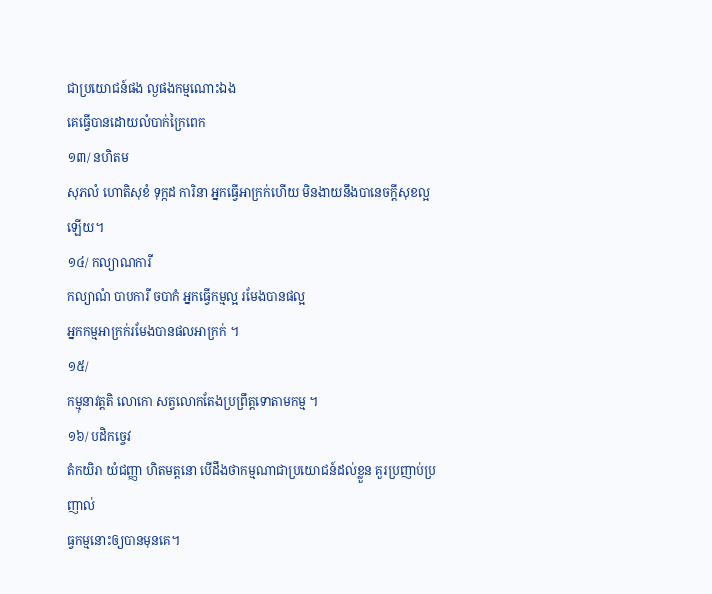ជាប្រយោជន៍ផង ល្ងផងកម្មណោះឯង
គេធ្វើបានដោយលំបាក់ក្រៃពេក
១៣/ នហិតម
សុភលំ ហោតិសុខំ ទុក្កដ ការិនា អ្នកធ្វើអាក្រក់ហើយ មិនងាយនឹងបានេចក្តីសុខល្អឡើយ។
១៤/ កល្យាណការី
កល្យាណំ បាបការី ចបាកំ អ្នកធ្វើកម្មល្អ រមែងបានផល្អ
អ្នកកម្មអាក្រក់រមែងបានផលអាក្រក់ ។
១៥/
កម្មុនាវត្តតិ លោកោ សត្វលោកតែងប្រព្រឹត្តទោតាមកម្ម ។
១៦/ បដិកច្ចេវ
តំកយិរា យំជញ្ញា ហិតមត្តនោ បើដឹងថាកម្មណាជាប្រយោជន៍ដល់ខ្លួន គួរប្រញាប់ប្រញាល់
ធ្វកម្មនោះឲ្យបានមុនគេ។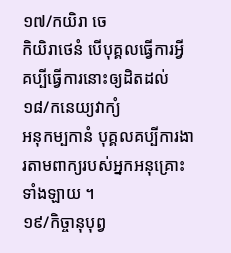១៧/កយិរា ចេ
កិយិរាថេនំ បើបុគ្គលធ្វើការអ្វី គប្បីធ្វើការនោះឲ្យដិតដល់
១៨/កនេយ្យវាក្យំ
អនុកម្បកានំ បុគ្គលគប្បីការងារតាមពាក្យរបស់អ្នកអនុគ្រោះទាំងឡាយ ។
១៩/កិច្ចានុបុព្វ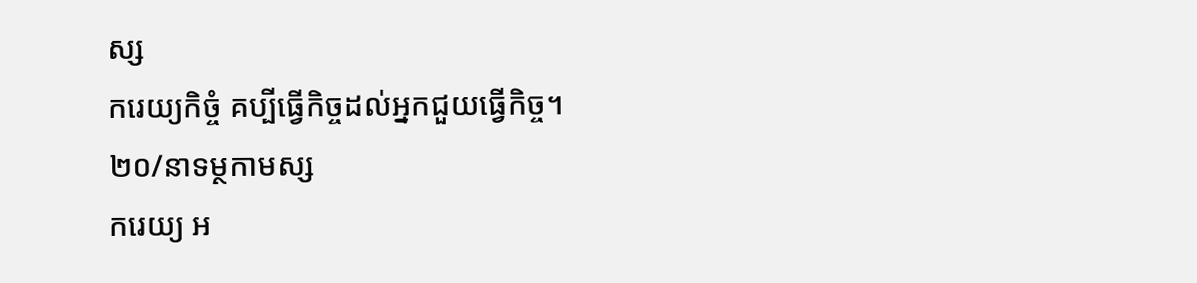ស្ស
ករេយ្យកិច្ចំ គប្បីធ្វើកិច្ចដល់អ្នកជួយធ្វើកិច្ច។
២០/នាទម្ថកាមស្ស
ករេយ្យ អ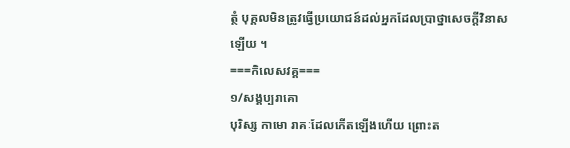ត្ថំ បុគ្គលមិនត្រូវធ្វើប្រយោជន៍ដល់អ្នកដែលប្រាថ្នាសេចក្តីវិនាសឡើយ ។
===កិលេសវគ្គ===
១/សង្គប្បរាគោ
បុរិស្ស កាមោ រាគៈដែលកើតឡើងហើយ ព្រោះត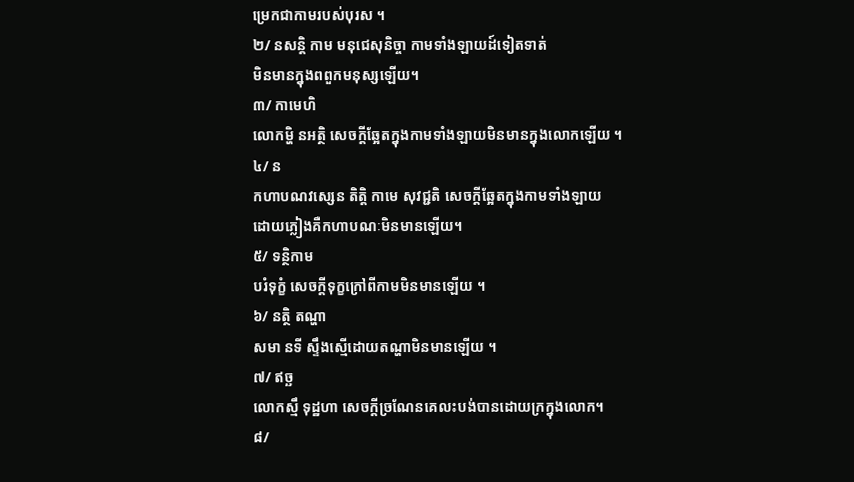ម្រេកជាកាមរបស់បុរស ។
២/ នសន្តិ កាម មនុជេសុនិច្ចា កាមទាំងឡាយដ៍ទៀតទាត់
មិនមានក្នុងពពួកមនុស្សឡើយ។
៣/ កាមេហិ
លោកម្ហិ នអត្ថិ សេចក្តីឆ្អែតក្នុងកាមទាំងឡាយមិនមានក្នុងលោកឡើយ ។
៤/ ន
កហាបណវស្សេន តិត្តិ កាមេ សុវជ្ជតិ សេចក្តីឆ្អែតក្នុងកាមទាំងឡាយ
ដោយភ្លៀងគឺកហាបណៈមិនមានឡើយ។
៥/ ទន្ថិកាម
បរំទុក្ខំ សេចក្តីទុក្ខក្រៅពីកាមមិនមានឡើយ ។
៦/ នត្ថិ តណ្ហា
សមា នទី ស្ទឹងស្មើដោយតណ្ហាមិនមានឡើយ ។
៧/ ឥច្ឆ
លោកស្មឹ ទុដ្ឋហា សេចក្តីច្រណែនគេលះបង់បានដោយក្រក្នុងលោក។
៨/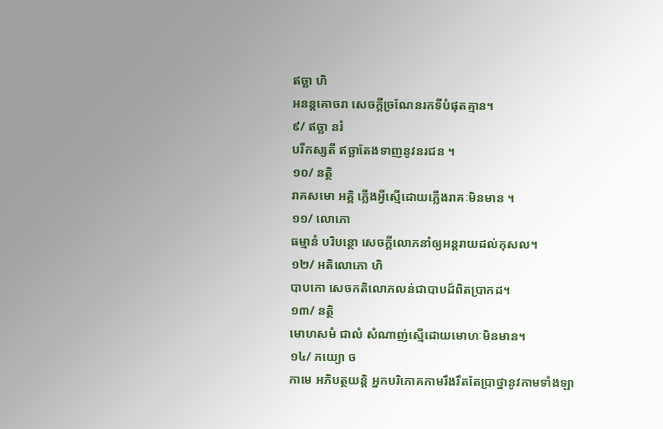ឥច្ឆា ហិ
អនន្តគោចរា សេចក្តីច្រណែនរកទីបំផុតគ្មាន។
៩/ ឥច្ឆា នរំ
បរីកស្សតី ឥច្ឆាតែងទាញនូវនរជន ។
១០/ នត្ថិ
រាគសមោ អគ្គិ ភ្លើងអ្វីស្មើដោយភ្លើងរាគៈមិនមាន ។
១១/ លោភោ
ធម្មានំ បរិបន្ថោ សេចក្តីលោភនាំឲ្យអន្តរាយដល់កុសល។
១២/ អតិលោភោ ហិ
បាបកោ សេចកតិលោភលន់ជាបាបដ៍ពិតប្រាកដ។
១៣/ នត្ថិ
មោហសមំ ជាលំ សំណាញ់ស្មើដោយមោហៈមិនមាន។
១៤/ ភយ្យោ ច
កាមេ អភិបត្ថយន្តិ អ្នកបរិភោគកាមរឹងរឹតតែប្រាថ្នានូវកាមទាំងឡា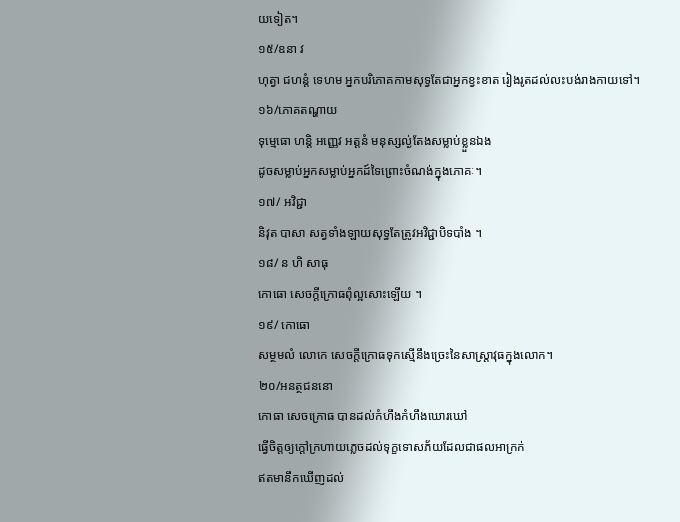យទៀត។
១៥/ឧនា វ
ហុត្វា ជហន្តំ ទេហម អ្នកបរិភោគកាមសុទ្វតែជាអ្នកខ្វះខាត រៀងរូតដល់លះបង់រាងកាយទៅ។
១៦/ភោគតណ្ហាយ
ទុម្មេធោ ហន្តិ អញ្ញេវ អត្តនំ មនុស្សល្ង់តែងសម្លាប់ខ្លួនឯង
ដូចសម្លាប់អ្នកសម្លាប់អ្នកដ៍ទៃព្រោះចំណង់ក្នុងភោគៈ។
១៧/ អវិជ្ជា
និវុត បាសា សត្វទាំងឡាយសុទ្ធតែត្រូវអវិជ្ជាបិទបាំង ។
១៨/ ន ហិ សាធុ
កោធោ សេចក្តីក្រោធពុំល្អសោះឡើយ ។
១៩/ កោធោ
សម្ថមលំ លោកេ សេចក្តីក្រោធទុកស្មើនឹងច្រេះនៃសាស្ត្រាវុធក្នុងលោក។
២០/អនត្ថជននោ
កោធា សេចក្រោធ បានដល់កំហឹងកំហឹងឃោរឃៅ
ធ្វើចិត្តឲ្យក្តៅក្រហាយភ្លេចដល់ទុក្ខទោសភ័យដែលជាផលអាក្រក់
ឥតមានឹកឃើញដល់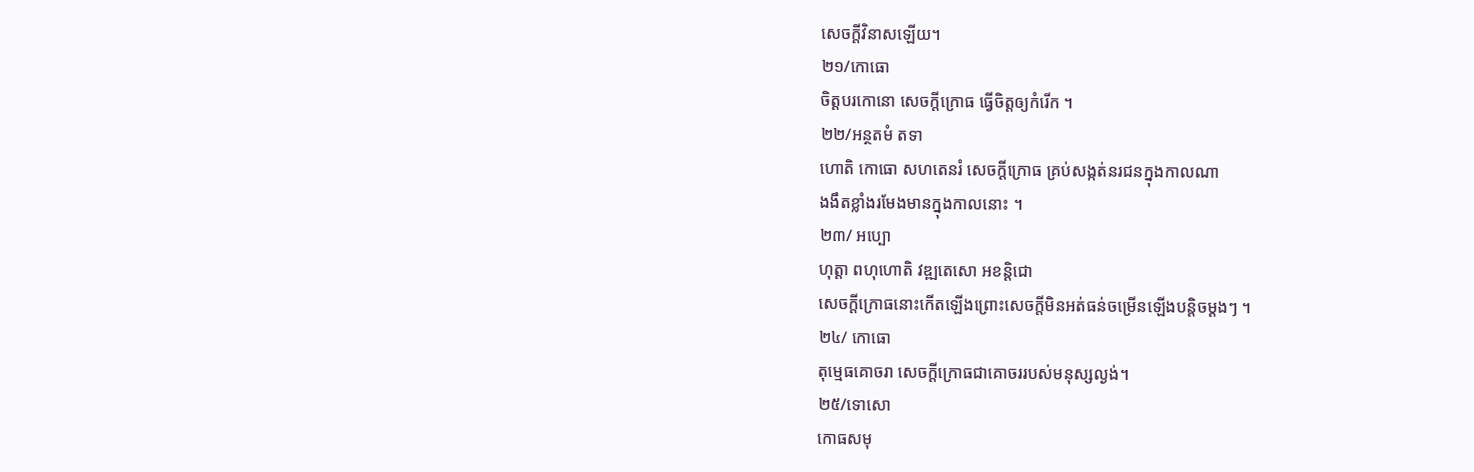សេចក្តីវិនាសឡើយ។
២១/កោធោ
ចិត្តបរកោនោ សេចក្តីក្រោធ ធ្វើចិត្តឲ្យកំរើក ។
២២/អន្ថតមំ តទា
ហោតិ កោធោ សហតេនរំ សេចក្តីក្រោធ គ្រប់សង្កត់នរជនក្នុងកាលណា
ងងឹតខ្លាំងរមែងមានក្នុងកាលនោះ ។
២៣/ អប្បោ
ហុត្តា ពហុហោតិ វឌ្ឍតេសោ អខន្តិជោ
សេចក្តីក្រោធនោះកើតឡើងព្រោះសេចក្តីមិនអត់ធន់ចម្រើនឡើងបន្តិចម្តងៗ ។
២៤/ កោធោ
តុម្មេធគោចរា សេចក្តីក្រោធជាគោចររបស់មនុស្សល្ងង់។
២៥/ទោសោ
កោធសមុ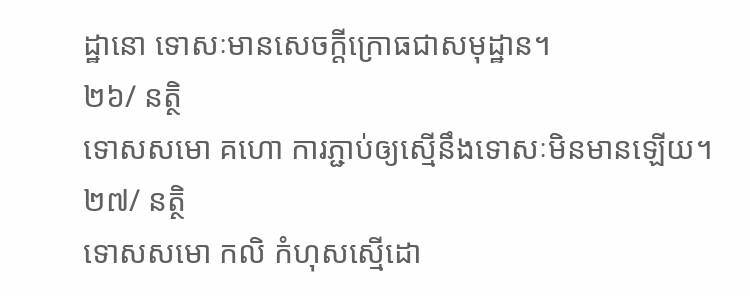ដ្ឋានោ ទោសៈមានសេចក្តីក្រោធជាសមុដ្ឋាន។
២៦/ នត្ថិ
ទោសសមោ គហោ ការភ្ជាប់ឲ្យស្មើនឹងទោសៈមិនមានឡើយ។
២៧/ នត្ថិ
ទោសសមោ កលិ កំហុសស្មើដោ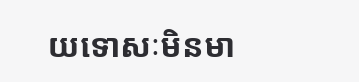យទោសៈមិនមា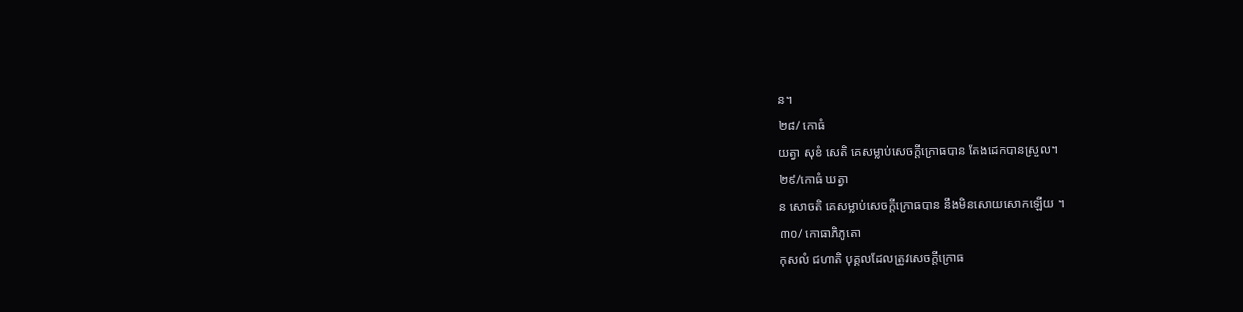ន។
២៨/ កោធំ
យត្វា សុខំ សេតិ គេសម្លាប់សេចក្តីក្រោធបាន តែងដេកបានស្រួល។
២៩/កោធំ ឃត្វា
ន សោចតិ គេសម្លាប់សេចក្តីក្រោធបាន នឹងមិនសោយសោកឡើយ ។
៣០/ កោធាភិភូតោ
កុសលំ ជហាតិ បុគ្គលដែលត្រូវសេចក្តីក្រោធ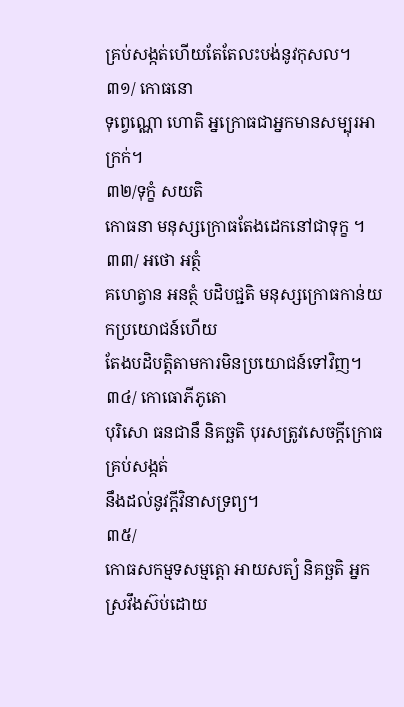គ្រប់សង្កត់ហើយតែតែលះបង់នូវកុសល។
៣១/ កោធនោ
ទុព្វេណ្ណោ ហោតិ អ្នក្រោធជាអ្នកមានសម្បុរអាក្រក់។
៣២/ទុក្ខំ សយតិ
កោធនា មនុស្សក្រោធតែងដេកនៅជាទុក្ខ ។
៣៣/ អថោ អត្ថំ
គហេត្វាន អនត្ថំ បដិបជ្ជតិ មនុស្សក្រោធកាន់យកប្រយោជន៍ហើយ
តែងបដិបត្តិតាមការមិនប្រយោជន៍ទៅវិញ។
៣៤/ កោធោភីភូតោ
បុរិសោ ធនជានឹ និគច្ឆតិ បុរសត្រូវសេចក្តីក្រោធគ្រប់សង្កត់
នឹងដល់នូវក្តីវិនាសទ្រព្យ។
៣៥/
កោធសកម្មទសម្មត្តោ អាយសត្យំ និគច្ឆតិ អ្នកស្រវឹងស៊ប់ដោយ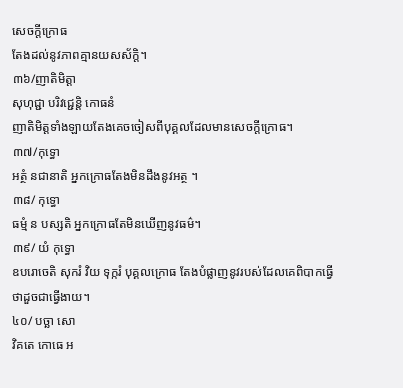សេចក្តីក្រោធ
តែងដល់នូវភាពគ្មានយសស័ក្តិ។
៣៦/ញាតិមិត្តា
សុហុជ្ជា បរិវជ្ជេន្តិ កោធនំ
ញាតិមិត្តទាំងឡាយតែងគេចចៀសពីបុគ្គលដែលមានសេចក្តីក្រោធ។
៣៧/កុទ្ធោ
អត្ថំ នជានាតិ អ្នកក្រោធតែងមិនដឹងនូវអត្ថ ។
៣៨/ កុទ្ធោ
ធម្មំ ន បស្សតិ អ្នកក្រោធតែមិនឃើញនូវធម៌។
៣៩/ យំ កុទ្ធោ
ឧបរោចេតិ សុករំ វិយ ទុក្ករំ បុគ្គលក្រោធ តែងបំផ្លាញនូវរបស់ដែលគេពិបាកធ្វើ
ថាដួចជាធ្វើងាយ។
៤០/ បច្ឆា សោ
វិគតេ កោធេ អ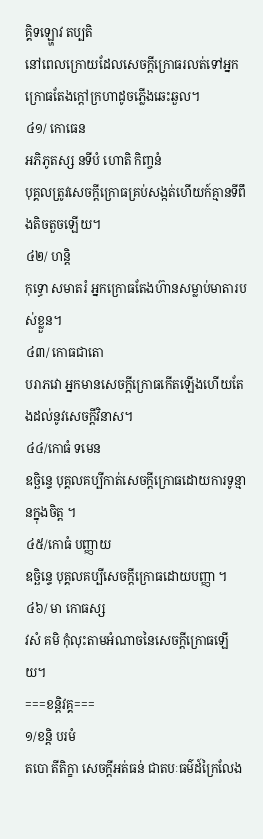គ្គិទឡ្ហោវ តប្បតិ
នៅពេលក្រោយដែលសេចក្តីក្រោធរលត់ទៅអ្នកក្រោធតែងក្តៅក្រហាដូចភ្លើងឆេះឆួល។
៤១/ កោធេន
អភិភូតស្ស នទីបំ ហោតិ កិញ្ចនំ
បុគ្គលត្រូវសេចក្តីក្រោធគ្រប់សង្កត់ហើយក៍គ្មានទីពឹងតិចតួចឡើយ។
៤២/ ហន្តិ
កុទ្ធោ សមាតរំ អ្នកក្រោធតែងហ៊ានសម្លាប់មាតារបស់ខ្លួន។
៤៣/ កោធជាតោ
បរាភវោ អ្នកមានសេចក្តីក្រោធកើតឡើងហើយតែងដល់នូវសេចក្តីវិនាស។
៤៤/កោធំ ទមេន
ឧច្ឆិន្ទេ បុគ្គលគប្បីកាត់សេចក្តីក្រោធដោយការទូន្មានក្នុងចិត្ត ។
៤៥/កោធំ បញ្ញាយ
ឧច្ឆិន្ទេ បុគ្គលគប្បីសេចក្តីក្រោធដោយបញ្ញា ។
៤៦/ មា កោធស្ស
វសំ គមិ កុំលុះតាមអំណាចនៃសេចក្តីក្រោធឡើយ។
===ខន្តិវគ្គ===
១/ខន្តិ បរមំ
តបោ តីតិក្ខា សេចក្តីអត់ធន់ ជាតបៈធម៌ដ៍ក្រៃលែង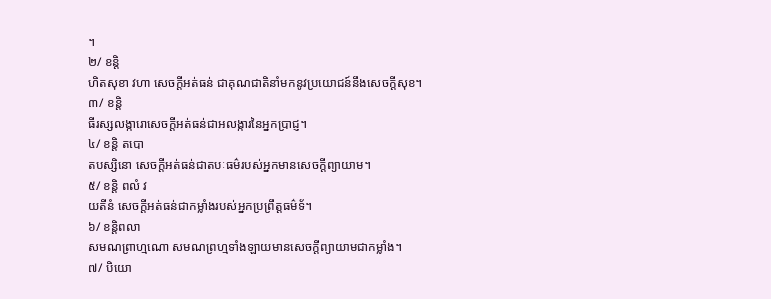។
២/ ខន្តិ
ហិតសុខា វហា សេចក្តីអត់ធន់ ជាគុណជាតិនាំមកនូវប្រយោជន៍នឹងសេចក្តីសុខ។
៣/ ខន្តិ
ធីរស្សលង្ការោសេចក្តីអត់ធន់ជាអលង្ការនៃអ្នកប្រាជ្ញ។
៤/ ខន្តិ តបោ
តបស្សិនោ សេចក្តីអត់ធន់ជាតបៈធម៌របស់អ្នកមានសេចក្តីព្យាយាម។
៥/ ខន្តិ ពលំ វ
យតីនំ សេចក្តីអត់ធន់ជាកម្លាំងរបស់អ្នកប្រព្រឹត្តធម៌ទ័។
៦/ ខន្តិពលា
សមណព្រាហ្មណោ សមណព្រហ្មទាំងឡាយមានសេចក្តីព្យាយាមជាកម្លាំង។
៧/ បិយោ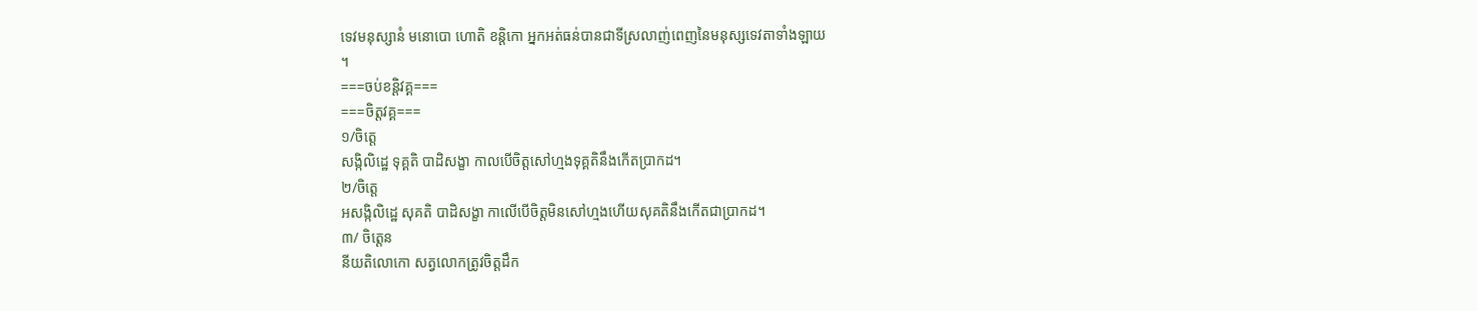ទេវមនុស្សានំ មនោបោ ហោតិ ខន្តិកោ អ្នកអត់ធន់បានជាទីស្រលាញ់ពេញនៃមនុស្សទេវតាទាំងឡាយ
។
===ចប់ខន្តិវគ្គ===
===ចិត្តវគ្គ===
១/ចិត្តេ
សង្កិលិដ្ឋេ ទុគ្គតិ បាដិសង្ខា កាលបើចិត្តសៅហ្មងទុគ្គតិនឹងកើតប្រាកដ។
២/ចិត្តេ
អសង្កិលិដ្ឋេ សុគតិ បាដិសង្ខា កាលើបើចិត្តមិនសៅហ្មងហើយសុគតិនឹងកើតជាប្រាកដ។
៣/ ចិត្តេន
នីយតិលោកោ សត្វលោកត្រូវចិត្តដឹក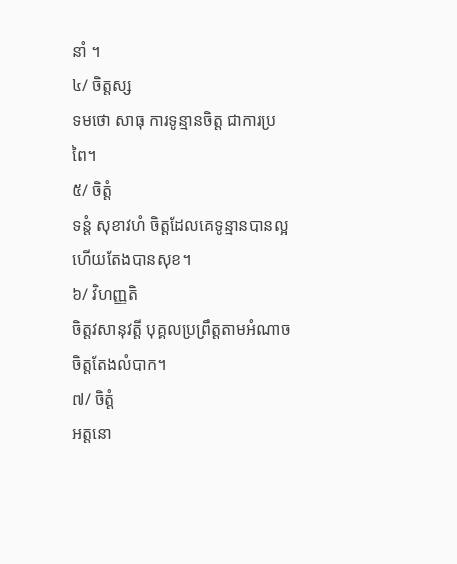នាំ ។
៤/ ចិត្តស្ស
ទមថោ សាធុ ការទូន្មានចិត្ត ជាការប្រពៃ។
៥/ ចិត្តំ
ទន្តំ សុខាវហំ ចិត្តដែលគេទូន្មានបានល្អហើយតែងបានសុខ។
៦/ វិហញ្ញតិ
ចិត្តវសានុវត្តី បុគ្គលប្រព្រឹត្តតាមអំណាចចិត្តតែងលំបាក។
៧/ ចិត្តំ
អត្តនោ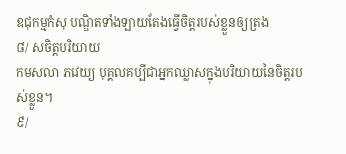ឧជុកម្មកំសុ បណ្ឌិតទាំងឡាយតែងធ្វើចិត្តរបស់ខ្លួនឲ្យត្រង
៨/ សចិត្តបរិយាយ
កមសលា ភវេយ្យ បុគ្គលគប្បីជាអ្នកឈ្លាសក្នុងបរិយាយនៃចិត្តរបស់ខ្លួន។
៩/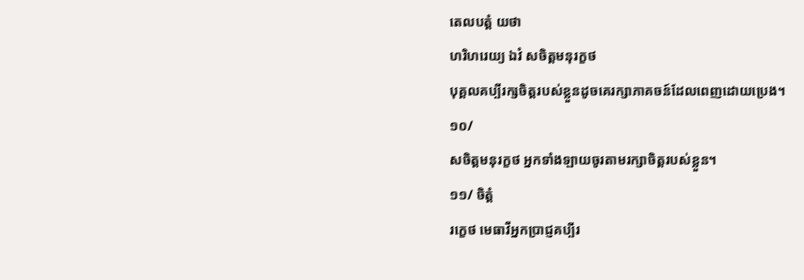តេលបត្តំ យថា
ហរិហរេយ្យ ឯវំ សចិត្តមនុរក្ខថ
បុគ្គលគប្បីរក្សចិត្តរបស់ខ្លួនដូចគេរក្សាភាគចន៍ដែលពេញដោយប្រេង។
១០/
សចិត្តមនុរក្ខថ អ្នកទាំងឡាយចូរតាមរក្សាចិត្តរបស់ខ្លួន។
១១/ ចិត្តំ
រក្ខេថ មេធាវីអ្នកប្រាជ្ញគប្បីរ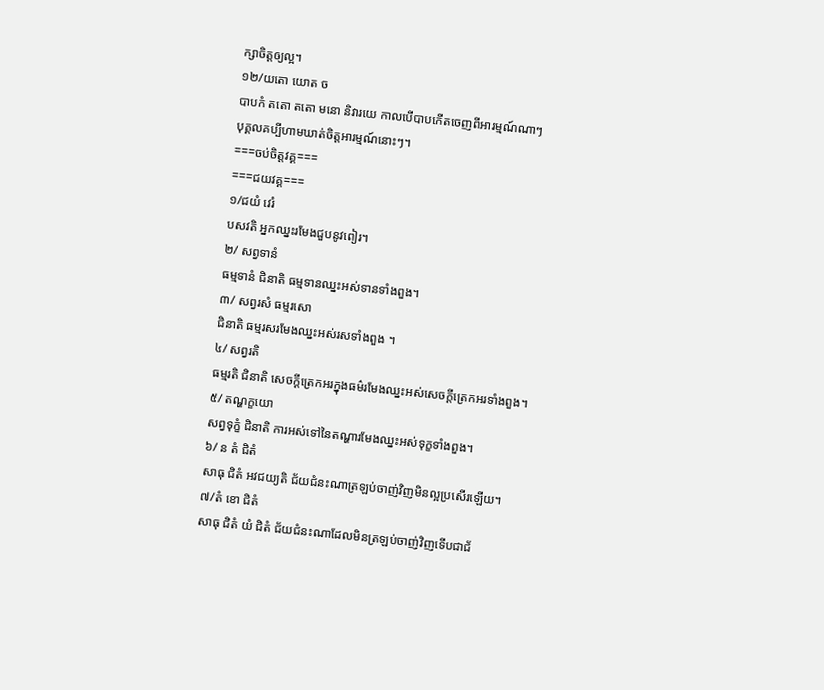ក្សាចិត្តឲ្យល្អ។
១២/យតោ យោត ច
បាបកំ តតោ តតោ មនោ និវារយេ កាលបើបាបកើតចេញពីអារម្មណ៍ណាៗ
បុគ្គលគប្បីហាមឃាត់ចិត្តអារម្មណ៍នោះៗ។
===ចប់ចិត្តវគ្គ===
===ជយវគ្គ===
១/ជយំ វេរំ
បសវតិ អ្នកឈ្នះរមែងជួបនូវពៀរ។
២/ សព្វទានំ
ធម្មទានំ ជិនាតិ ធម្មទានឈ្នះអស់ទានទាំងពួង។
៣/ សព្វរសំ ធម្មរសោ
ជិនាតិ ធម្មរសរមែងឈ្នះអស់រសទាំងពួង ។
៤/ សព្វរតិ
ធម្មរតិ ជិនាតិ សេចក្តីត្រេកអរក្នុងធម៌រមែងឈ្នះអស់សេចក្តីត្រេកអរទាំងពួង។
៥/ តណ្ហក្ខយោ
សព្វទុក្ខំ ជិនាតិ ការអស់ទៅនៃតណ្ហារមែងឈ្នះអស់ទុក្ខទាំងពួង។
៦/ ន តំ ជិតំ
សាធុ ជិតំ អវជយ្យតិ ជ័យជំនះណាត្រឡប់ចាញ់វិញមិនល្អប្រសើរឡើយ។
៧/តំ ខោ ជិតំ
សាធុ ជិតំ យំ ជិតំ ជ័យជំនះណាដែលមិនត្រឡប់ចាញ់វិញទើបជាជ័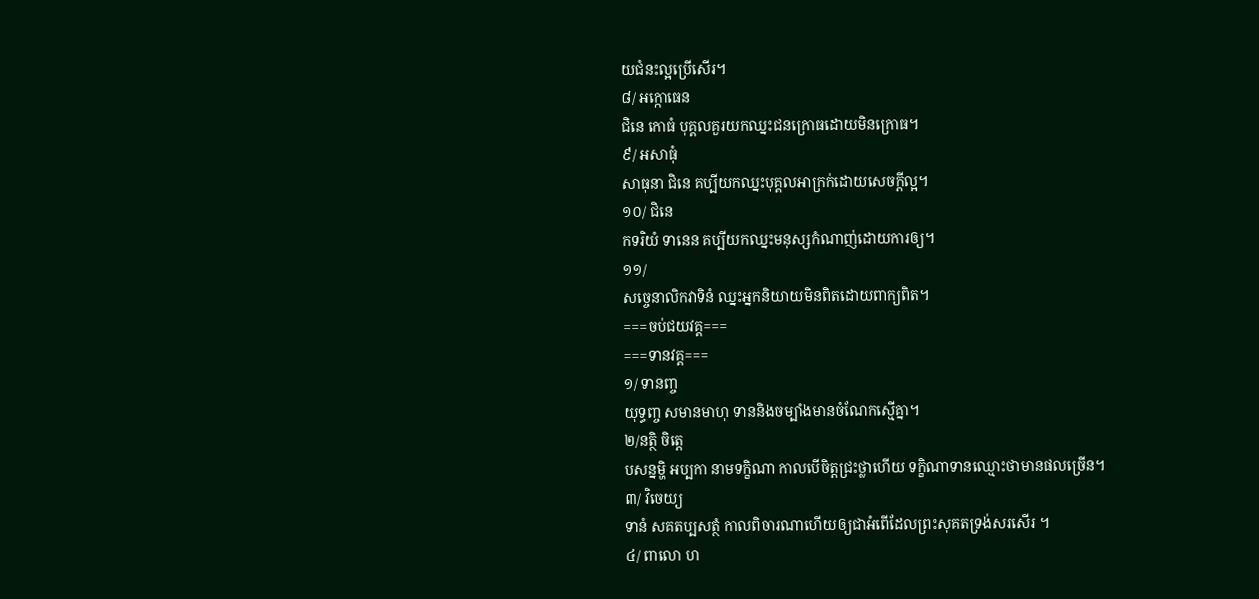យជំនះល្អប្រើសើរ។
៨/ អក្កោធេន
ជិនេ កោធំ បុគ្គលគួរយកឈ្នះជនក្រោធដោយមិនក្រោធ។
៩/ អសាធុំ
សាធុនា ជិនេ គប្បីយកឈ្នះបុគ្គលអាក្រក់ដោយសេចក្តីល្អ។
១០/ ជិនេ
កទរិយំ ទានេន គប្បីយកឈ្នះមនុស្សកំណាញ់ដោយការឲ្យ។
១១/
សច្ចេនាលិកវាទិនំ ឈ្នះអ្នកនិយាយមិនពិតដោយពាក្យពិត។
===ចប់ជយវគ្គ===
===ទានវគ្គ===
១/ ទានញ្ច
យុទ្ធញ្ច សមានមាហុ ទាននិងចម្បាំងមានចំណែកស្មើគ្នា។
២/នត្ថិ ចិត្តេ
បសន្នម្ហិ អប្បកា នាមទក្ខិណា កាលបើចិត្តជ្រះថ្លាហើយ ទក្ខិណាទានឈ្មោះថាមានផលច្រើន។
៣/ វិចេយ្យ
ទានំ សគតប្បសត្ថំ កាលពិចារណាហើយឲ្យជាអំពើដែលព្រះសុគតទ្រង់សរសើរ ។
៤/ ពាលោ ហ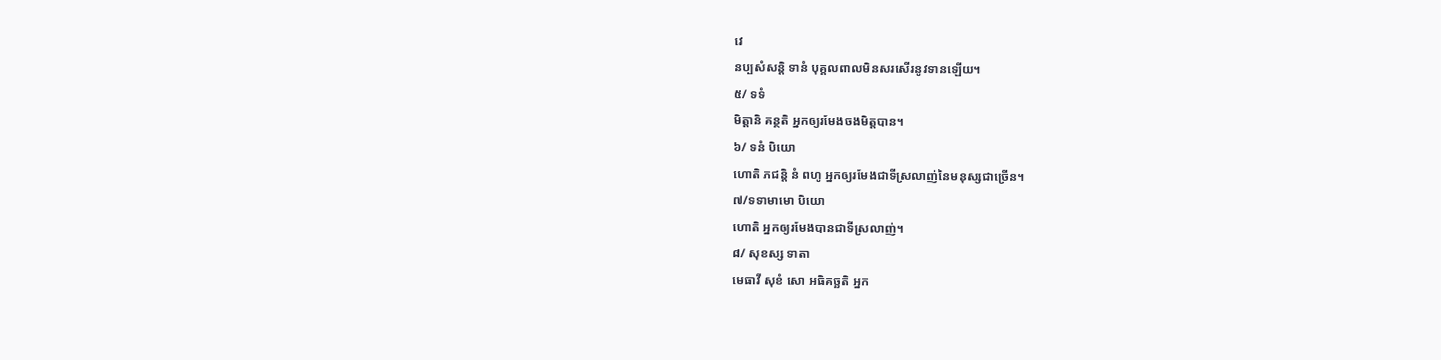វេ
នប្បសំសន្តិ ទានំ បុគ្គលពាលមិនសរសើរនូវទានឡើយ។
៥/ ទទំ
មិត្តានិ គន្ថតិ អ្នកឲ្យរមែងចងមិត្តបាន។
៦/ ទនំ បិយោ
ហោតិ ភជន្តិ នំ ពហូ អ្នកឲ្យរមែងជាទីស្រលាញ់នៃមនុស្សជាច្រើន។
៧/ទទាមាមោ បិយោ
ហោតិ អ្នកឲ្យរមែងបានជាទីស្រលាញ់។
៨/ សុខស្ស ទាតា
មេធាវី សុខំ សោ អធិគច្ឆតិ អ្នក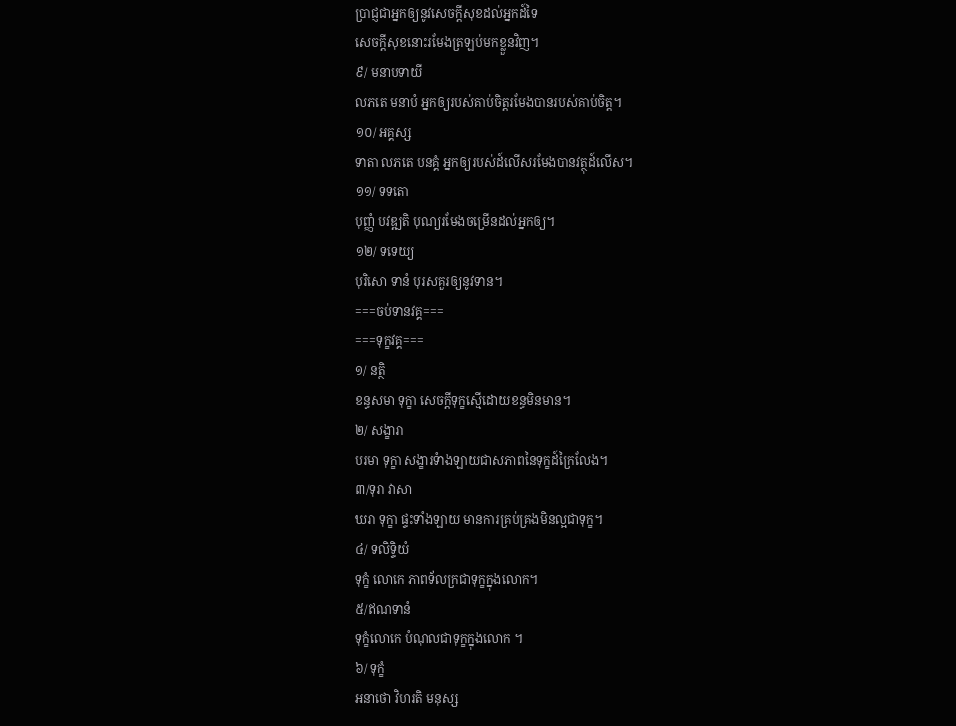ប្រាជ្ញជាអ្នកឲ្យនូវសេចក្តីសុខដល់អ្នកដ៍ទៃ
សេចក្តីសុខនោះរមែងត្រឡប់មកខ្លួនវិញ។
៩/ មនាបទាយី
លភតេ មនាបំ អ្នកឲ្យរបស់គាប់ចិត្តរមែងបានរបស់គាប់ចិត្ត។
១០/ អគ្គស្ស
ទាតា លភតេ បនគ្គំ អ្នកឲ្យរបស់ដ៍លើសរមែងបានវត្ថុដ៍លើស។
១១/ ទទតោ
បុញ្ញំ បវឌ្ឍតិ បុណ្យរមែងចម្រើនដល់អ្នកឲ្យ។
១២/ ទទេយ្យ
បុរិសោ ទានំ បុរសគួរឲ្យនូវទាន។
===ចប់ទានវគ្គ===
===ទុក្ខវគ្គ===
១/ នត្ថិ
ខន្ធសមា ទុក្ខា សេចក្តីទុក្ខស្មើដោយខន្ធមិនមាន។
២/ សង្ខារា
បរមា ទុក្ខា សង្ខារទំាងឡាយជាសភាពនៃទុក្ខដ៍ក្រៃលែង។
៣/ទុរា វាសា
ឃរា ទុក្ខា ផ្ទះទាំងឡាយ មានការគ្រប់គ្រងមិនល្អជាទុក្ខ។
៤/ ទលិទ្ទិយំ
ទុក្ខំ លោកេ ភាពទ័លក្រជាទុក្ខក្នុងលោក។
៥/ឥណទានំ
ទុក្ខំលោកេ បំណុលជាទុក្ខក្នុងលោក ។
៦/ ទុក្ខំ
អនាថោ វិហរតិ មនុស្ស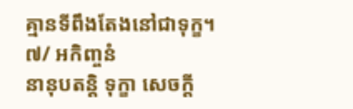គ្មានទីពឹងតែងនៅជាទុក្ខ។
៧/ អកិញ្ចនំ
នានុបតន្តិ ទុក្ខា សេចក្តី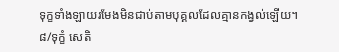ទុក្ខទាំងឡាយរមែងមិនជាប់តាមបុគ្គលដែលគ្មានកង្វល់ឡើយ។
៨/ទុក្ខំ សេតិ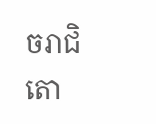ចរាជិតោ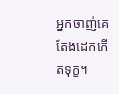អ្នកចាញ់គេតែងដេកកើតទុក្ខ។